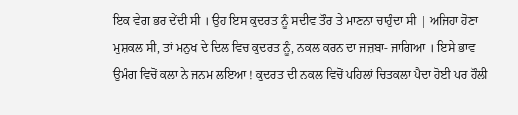ਇਕ ਵੇਗ ਭਰ ਦੇਂਦੀ ਸੀ । ਉਹ ਇਸ ਕੁਦਰਤ ਨੂੰ ਸਦੀਵ ਤੌਰ ਤੇ ਮਾਣਨਾ ਚਾਹੁੰਦਾ ਸੀ | ਅਜਿਹਾ ਹੋਣਾ ਮੁਸ਼ਕਲ ਸੀ, ਤਾਂ ਮਨੁਖ ਦੇ ਦਿਲ ਵਿਚ ਕੁਦਰਤ ਨੂੰ, ਨਕਲ ਕਰਨ ਦਾ ਜਜ਼ਬਾ- ਜਾਗਿਆ । ਇਸੇ ਭਾਵ ਉਮੰਗ ਵਿਚੋਂ ਕਲਾ ਨੇ ਜਨਮ ਲਇਆ ! ਕੁਦਰਤ ਦੀ ਨਕਲ ਵਿਚੋਂ ਪਹਿਲਾਂ ਚਿਤਕਲਾ ਪੈਦਾ ਹੋਈ ਪਰ ਹੌਲੀ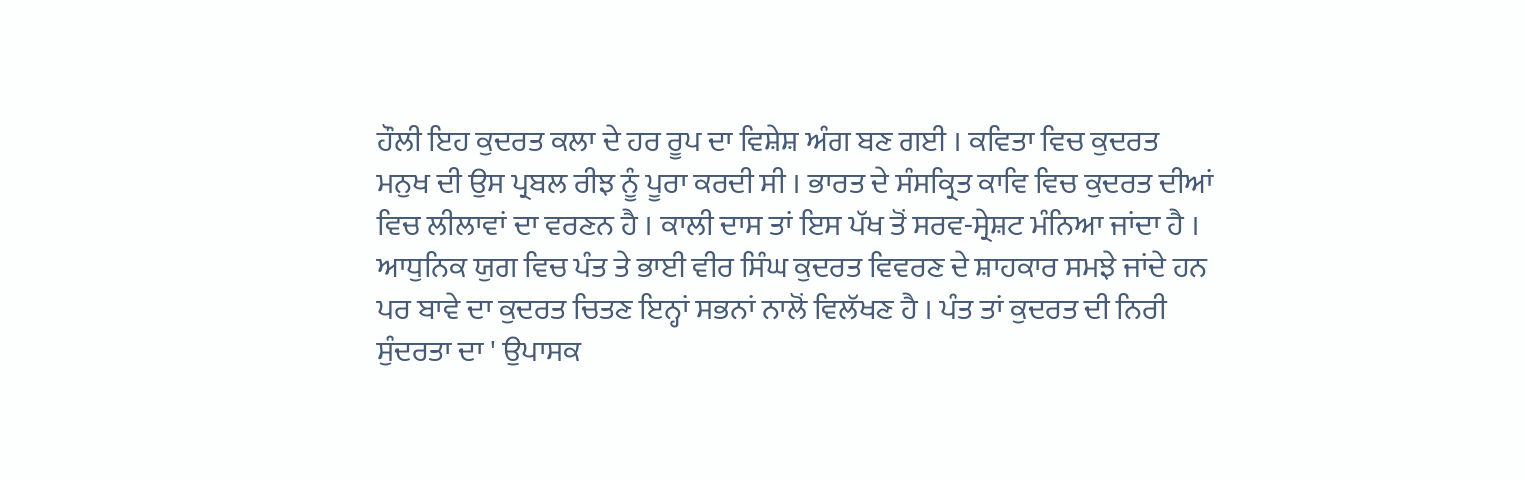ਹੌਲੀ ਇਹ ਕੁਦਰਤ ਕਲਾ ਦੇ ਹਰ ਰੂਪ ਦਾ ਵਿਸ਼ੇਸ਼ ਅੰਗ ਬਣ ਗਈ । ਕਵਿਤਾ ਵਿਚ ਕੁਦਰਤ ਮਨੁਖ ਦੀ ਉਸ ਪ੍ਰਬਲ ਰੀਝ ਨੂੰ ਪੂਰਾ ਕਰਦੀ ਸੀ । ਭਾਰਤ ਦੇ ਸੰਸਕ੍ਰਿਤ ਕਾਵਿ ਵਿਚ ਕੁਦਰਤ ਦੀਆਂ ਵਿਚ ਲੀਲਾਵਾਂ ਦਾ ਵਰਣਨ ਹੈ । ਕਾਲੀ ਦਾਸ ਤਾਂ ਇਸ ਪੱਖ ਤੋਂ ਸਰਵ-ਸ੍ਰੇਸ਼ਟ ਮੰਨਿਆ ਜਾਂਦਾ ਹੈ । ਆਧੁਨਿਕ ਯੁਗ ਵਿਚ ਪੰਤ ਤੇ ਭਾਈ ਵੀਰ ਸਿੰਘ ਕੁਦਰਤ ਵਿਵਰਣ ਦੇ ਸ਼ਾਹਕਾਰ ਸਮਝੇ ਜਾਂਦੇ ਹਨ ਪਰ ਬਾਵੇ ਦਾ ਕੁਦਰਤ ਚਿਤਣ ਇਨ੍ਹਾਂ ਸਭਨਾਂ ਨਾਲੋਂ ਵਿਲੱਖਣ ਹੈ । ਪੰਤ ਤਾਂ ਕੁਦਰਤ ਦੀ ਨਿਰੀ ਸੁੰਦਰਤਾ ਦਾ ' ਉਪਾਸਕ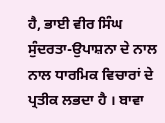ਹੈ, ਭਾਈ ਵੀਰ ਸਿੰਘ ਸੁੰਦਰਤਾ-ਉਪਾਸ਼ਨਾ ਦੇ ਨਾਲ ਨਾਲ ਧਾਰਮਿਕ ਵਿਚਾਰਾਂ ਦੇ ਪ੍ਰਤੀਕ ਲਭਦਾ ਹੈ । ਬਾਵਾ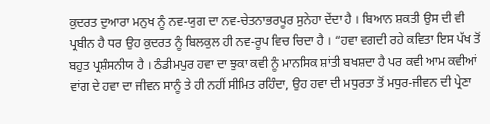ਕੁਦਰਤ ਦੁਆਰਾ ਮਨੁਖ ਨੂੰ ਨਵ-ਯੁਗ ਦਾ ਨਵ-ਚੇਤਨਾਭਰਪੂਰ ਸੁਨੇਹਾ ਦੇਂਦਾ ਹੈ । ਬਿਆਨ ਸ਼ਕਤੀ ਉਸ ਦੀ ਵੀ ਪ੍ਰਬੀਨ ਹੈ ਧਰ ਉਹ ਕੁਦਰਤ ਨੂੰ ਬਿਲਕੁਲ ਹੀ ਨਵ-ਰੂਪ ਵਿਚ ਚਿਦਾ ਹੈ । “ਹਵਾ ਵਗਦੀ ਰਹੇ ਕਵਿਤਾ ਇਸ ਪੱਖ ਤੋਂ ਬਹੁਤ ਪ੍ਰਸ਼ੰਸਨੀਯ ਹੈ । ਠੰਡੀਮਪੁਰ ਹਵਾ ਦਾ ਝੁਕਾ ਕਵੀ ਨੂੰ ਮਾਨਸਿਕ ਸ਼ਾਂਤੀ ਬਖਸ਼ਦਾ ਹੈ ਪਰ ਕਵੀ ਆਮ ਕਵੀਆਂ ਵਾਂਗ ਦੇ ਹਵਾ ਦਾ ਜੀਵਨ ਸਾਨੂੰ ਤੇ ਹੀ ਨਹੀਂ ਸੀਮਿਤ ਰਹਿੰਦਾ, ਉਹ ਹਵਾ ਦੀ ਮਧੁਰਤਾ ਤੋਂ ਮਧੁਰ-ਜੀਵਨ ਦੀ ਪ੍ਰੇਣਾ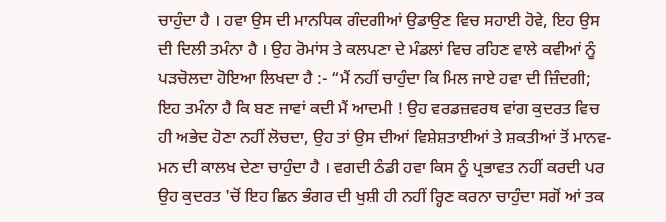ਚਾਹੁੰਦਾ ਹੈ । ਹਵਾ ਉਸ ਦੀ ਮਾਨਧਿਕ ਗੰਦਗੀਆਂ ਉਡਾਉਣ ਵਿਚ ਸਹਾਈ ਹੋਵੇ, ਇਹ ਉਸ ਦੀ ਦਿਲੀ ਤਮੰਨਾ ਹੈ । ਉਹ ਰੋਮਾਂਸ ਤੇ ਕਲਪਣਾ ਦੇ ਮੰਡਲਾਂ ਵਿਚ ਰਹਿਣ ਵਾਲੇ ਕਵੀਆਂ ਨੂੰ ਪੜਚੋਲਦਾ ਹੋਇਆ ਲਿਖਦਾ ਹੈ :- “ਮੈਂ ਨਹੀਂ ਚਾਹੁੰਦਾ ਕਿ ਮਿਲ ਜਾਏ ਹਵਾ ਦੀ ਜ਼ਿੰਦਗੀ; ਇਹ ਤਮੰਨਾ ਹੈ ਕਿ ਬਣ ਜਾਵਾਂ ਕਦੀ ਮੈਂ ਆਦਮੀ ! ਉਹ ਵਰਡਜ਼ਵਰਥ ਵਾਂਗ ਕੁਦਰਤ ਵਿਚ ਹੀ ਅਭੇਦ ਹੋਣਾ ਨਹੀਂ ਲੋਚਦਾ, ਉਹ ਤਾਂ ਉਸ ਦੀਆਂ ਵਿਸ਼ੇਸ਼ਤਾਈਆਂ ਤੇ ਸ਼ਕਤੀਆਂ ਤੋਂ ਮਾਨਵ-ਮਨ ਦੀ ਕਾਲਖ ਦੇਣਾ ਚਾਹੁੰਦਾ ਹੈ । ਵਗਦੀ ਠੰਡੀ ਹਵਾ ਕਿਸ ਨੂੰ ਪ੍ਰਭਾਵਤ ਨਹੀਂ ਕਰਦੀ ਪਰ ਉਹ ਕੁਦਰਤ 'ਚੋਂ ਇਹ ਛਿਨ ਭੰਗਰ ਦੀ ਖੁਸ਼ੀ ਹੀ ਨਹੀਂ ਰ੍ਹਿਣ ਕਰਨਾ ਚਾਹੁੰਦਾ ਸਗੋਂ ਆਂ ਤਕ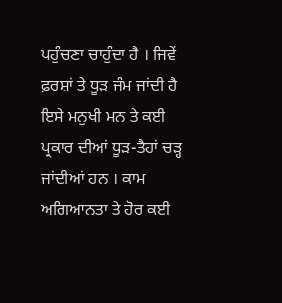ਪਹੁੰਚਣਾ ਚਾਹੁੰਦਾ ਹੈ । ਜਿਵੇਂ ਫ਼ਰਸ਼ਾਂ ਤੇ ਧੂੜ ਜੰਮ ਜਾਂਦੀ ਹੈ ਇਸੇ ਮਨੁਖੀ ਮਨ ਤੇ ਕਈ ਪ੍ਰਕਾਰ ਦੀਆਂ ਧੂੜ-ਤੈਹਾਂ ਚੜ੍ਹ ਜਾਂਦੀਆਂ ਹਨ । ਕਾਮ ਅਗਿਆਨਤਾ ਤੇ ਹੋਰ ਕਈ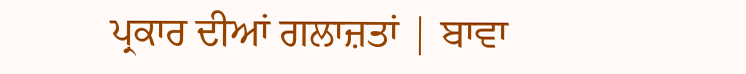ਪ੍ਰਕਾਰ ਦੀਆਂ ਗਲਾਜ਼ਤਾਂ | ਬਾਵਾ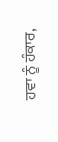ਹਵਾ ਨੂੰ ਹੰਕਾਰ,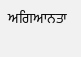ਅਗਿਆਨਤਾ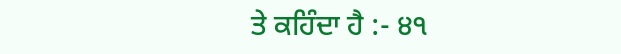ਤੇ ਕਹਿੰਦਾ ਹੈ :- ੪੧